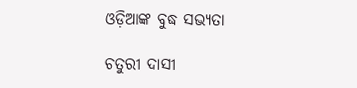ଓଡ଼ିଆଙ୍କ ବୁଦ୍ଧ ସଭ୍ୟତା

ଚତୁରୀ ଦାସୀ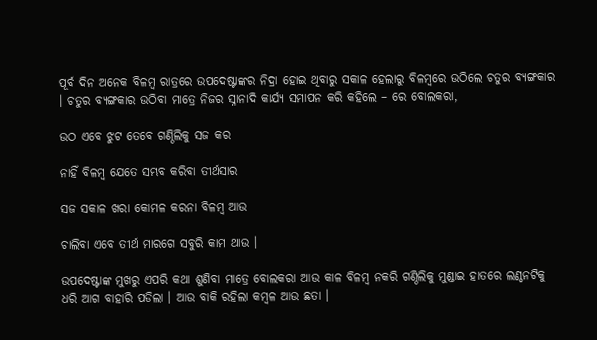ପୂର୍ବ ଦିନ ଅନେକ ବିଳମ୍ବ ରାତ୍ରରେ ଉପଦେଷ୍ଟାଙ୍କର ନିଦ୍ରା ହୋଇ ଥିବାରୁ ସକାଳ ହେଲାରୁ ବିଳମ୍ବରେ ଉଠିଲେ ଚତୁର ବ୍ୟଙ୍ଗକାର । ଚତୁର ବ୍ୟଙ୍ଗକାର ଉଠିବା ମାତ୍ରେ ନିଜର ସ୍ନାନାଦି କାର୍ଯ୍ୟ ସମାପନ କରି କହିଲେ – ରେ ବୋଲକରା,

ଉଠ ଏବେ ଝୁଟ ତେବେ ଗଣ୍ଠିଲିକୁ ସଜ କର

ନାହିଁ ବିଳମ୍ବ ଯେତେ ସମ୍ଭବ କରିବା ତୀର୍ଥସାର

ସଜ ସକାଳ ଖରା କୋମଳ କରନା ବିଳମ୍ବ ଆଉ

ଚାଲିବା ଏବେ ତୀର୍ଥ ମାରଗେ ସବୁରି କାମ ଥାଉ ।

ଉପଦେଷ୍ଟାଙ୍କ ମୁଖରୁ ଏପରି କଥା ଶୁଣିବା ମାତ୍ରେ ବୋଲକରା ଆଉ କାଳ ବିଳମ୍ବ ନକରି ଗଣ୍ଠିଲିକୁ ମୁଣ୍ଡାଇ ହାତରେ ଲଣ୍ଠନଟିକୁ ଧରି ଆଗ ବାହାରି ପଡିଲା । ଆଉ ବାକି ରହିଲା କମ୍ବଳ ଆଉ ଛତା ।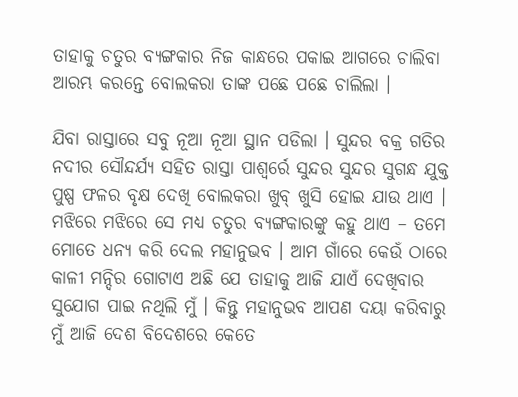ତାହାକୁ ଚତୁର ବ୍ୟଙ୍ଗକାର ନିଜ କାନ୍ଧରେ ପକାଇ ଆଗରେ ଚାଲିବା ଆରମ୍ଭ କରନ୍ତେ ବୋଲକରା ତାଙ୍କ ପଛେ ପଛେ ଚାଲିଲା ।

ଯିବା ରାସ୍ତାରେ ସବୁ ନୂଆ ନୂଆ ସ୍ଥାନ ପଡିଲା । ସୁନ୍ଦର ବକ୍ର ଗତିର ନଦୀର ସୌନ୍ଦର୍ଯ୍ୟ ସହିତ ରାସ୍ତା ପାଶ୍ୱର୍ରେ ସୁନ୍ଦର ସୁନ୍ଦର ସୁଗନ୍ଧ ଯୁକ୍ତ ପୁଷ୍ପ ଫଳର ବୃକ୍ଷ ଦେଖି ବୋଲକରା ଖୁବ୍ ଖୁସି ହୋଇ ଯାଉ ଥାଏ । ମଝିରେ ମଝିରେ ସେ ମଧ୍ୟ ଚତୁର ବ୍ୟଙ୍ଗକାରଙ୍କୁ କହୁ ଥାଏ – ତମେ ମୋତେ ଧନ୍ୟ କରି ଦେଲ ମହାନୁଭବ । ଆମ ଗାଁରେ କେଉଁ ଠାରେ କାଳୀ ମନ୍ଦିର ଗୋଟାଏ ଅଛି ଯେ ତାହାକୁ ଆଜି ଯାଏଁ ଦେଖିବାର ସୁଯୋଗ ପାଇ ନଥିଲି ମୁଁ । କିନ୍ତୁ ମହାନୁଭବ ଆପଣ ଦୟା କରିବାରୁ ମୁଁ ଆଜି ଦେଶ ବିଦେଶରେ କେତେ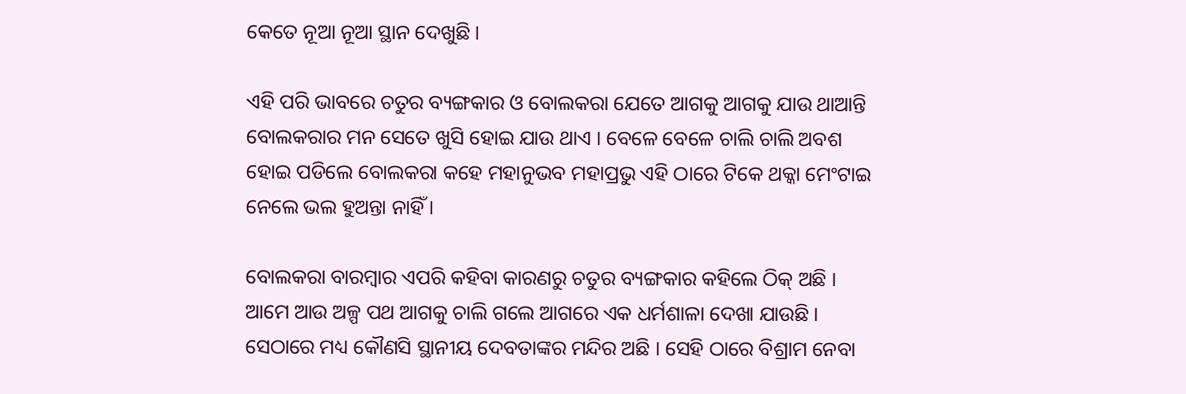କେତେ ନୂଆ ନୂଆ ସ୍ଥାନ ଦେଖୁଛି ।

ଏହି ପରି ଭାବରେ ଚତୁର ବ୍ୟଙ୍ଗକାର ଓ ବୋଲକରା ଯେତେ ଆଗକୁ ଆଗକୁ ଯାଉ ଥାଆନ୍ତି ବୋଲକରାର ମନ ସେତେ ଖୁସି ହୋଇ ଯାଉ ଥାଏ । ବେଳେ ବେଳେ ଚାଲି ଚାଲି ଅବଶ ହୋଇ ପଡିଲେ ବୋଲକରା କହେ ମହାନୁଭବ ମହାପ୍ରଭୁ ଏହି ଠାରେ ଟିକେ ଥକ୍କା ମେଂଟାଇ ନେଲେ ଭଲ ହୁଅନ୍ତା ନାହିଁ ।

ବୋଲକରା ବାରମ୍ବାର ଏପରି କହିବା କାରଣରୁ ଚତୁର ବ୍ୟଙ୍ଗକାର କହିଲେ ଠିକ୍ ଅଛି । ଆମେ ଆଉ ଅଳ୍ପ ପଥ ଆଗକୁ ଚାଲି ଗଲେ ଆଗରେ ଏକ ଧର୍ମଶାଳା ଦେଖା ଯାଉଛି । ସେଠାରେ ମଧ୍ୟ କୌଣସି ସ୍ଥାନୀୟ ଦେବତାଙ୍କର ମନ୍ଦିର ଅଛି । ସେହି ଠାରେ ବିଶ୍ରାମ ନେବା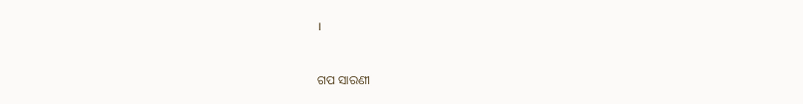।


ଗପ ସାରଣୀ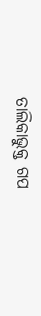ତାଲିକାଭୁକ୍ତ ଗପ